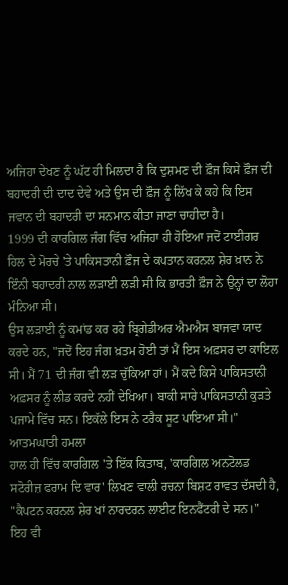ਅਜਿਹਾ ਦੇਖਣ ਨੂੰ ਘੱਟ ਹੀ ਮਿਲਦਾ ਹੈ ਕਿ ਦੁਸ਼ਮਣ ਦੀ ਫ਼ੌਜ ਕਿਸੇ ਫ਼ੌਜ ਦੀ ਬਹਾਦਰੀ ਦੀ ਦਾਦ ਦੇਵੇ ਅਤੇ ਉਸ ਦੀ ਫ਼ੌਜ ਨੂੰ ਲਿੱਖ ਕੇ ਕਹੇ ਕਿ ਇਸ ਜਵਾਨ ਦੀ ਬਹਾਦਰੀ ਦਾ ਸਨਮਾਨ ਕੀਤਾ ਜਾਣਾ ਚਾਹੀਦਾ ਹੈ।
1999 ਦੀ ਕਾਰਗਿਲ ਜੰਗ ਵਿੱਚ ਅਜਿਹਾ ਹੀ ਹੋਇਆ ਜਦੋਂ ਟਾਈਗਰ ਹਿਲ ਦੇ ਮੋਰਚੇ 'ਤੇ ਪਾਕਿਸਤਾਨੀ ਫ਼ੌਜ ਦੇ ਕਪਤਾਨ ਕਰਨਲ ਸ਼ੇਰ ਖ਼ਾਨ ਨੇ ਇੰਨੀ ਬਹਾਦਰੀ ਨਾਲ ਲੜਾਈ ਲੜੀ ਸੀ ਕਿ ਭਾਰਤੀ ਫ਼ੌਜ ਨੇ ਉਨ੍ਹਾਂ ਦਾ ਲੋਹਾ ਮੰਨਿਆ ਸੀ।
ਉਸ ਲੜਾਈ ਨੂੰ ਕਮਾਂਡ ਕਰ ਰਹੇ ਬ੍ਰਿਗੇਡੀਅਰ ਐਮਐਸ ਬਾਜਵਾ ਯਾਦ ਕਰਦੇ ਹਨ, "ਜਦੋਂ ਇਹ ਜੰਗ ਖ਼ਤਮ ਹੋਈ ਤਾਂ ਮੈਂ ਇਸ ਅਫ਼ਸਰ ਦਾ ਕਾਇਲ ਸੀ। ਮੈਂ 71 ਦੀ ਜੰਗ ਵੀ ਲੜ ਚੁੱਕਿਆ ਹਾਂ। ਮੈਂ ਕਦੇ ਕਿਸੇ ਪਾਕਿਸਤਾਨੀ ਅਫ਼ਸਰ ਨੂੰ ਲੀਡ ਕਰਦੇ ਨਹੀਂ ਦੇਖਿਆ। ਬਾਕੀ ਸਾਰੇ ਪਾਕਿਸਤਾਨੀ ਕੁੜਤੇ ਪਜਾਮੇ ਵਿੱਚ ਸਨ। ਇਕੱਲੇ ਇਸ ਨੇ ਟਰੈਕ ਸੂਟ ਪਾਇਆ ਸੀ।"
ਆਤਮਘਾਤੀ ਹਮਲਾ
ਹਾਲ ਹੀ ਵਿੱਚ ਕਾਰਗਿਲ 'ਤੇ ਇੱਕ ਕਿਤਾਬ, 'ਕਾਰਗਿਲ ਅਨਟੋਲਡ ਸਟੋਰੀਜ਼ ਫਰਾਮ ਦਿ ਵਾਰ' ਲਿਖਣ ਵਾਲੀ ਰਚਨਾ ਬਿਸ਼ਟ ਰਾਵਤ ਦੱਸਦੀ ਹੈ, "ਕੈਪਟਨ ਕਰਨਲ ਸ਼ੇਰ ਖਾਂ ਨਾਰਦਰਨ ਲਾਈਟ ਇਨਫੈਂਟਰੀ ਦੇ ਸਨ।"
ਇਹ ਵੀ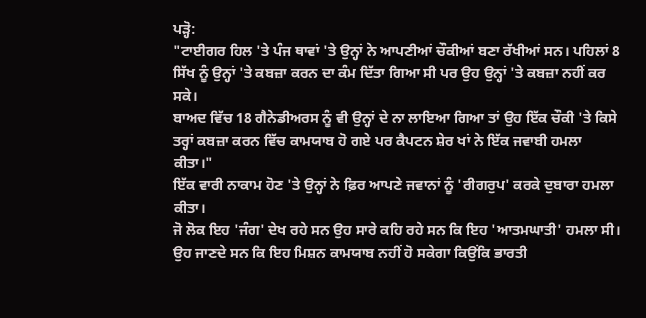ਪੜ੍ਹੋ:
"ਟਾਈਗਰ ਹਿਲ 'ਤੇ ਪੰਜ ਥਾਵਾਂ 'ਤੇ ਉਨ੍ਹਾਂ ਨੇ ਆਪਣੀਆਂ ਚੌਕੀਆਂ ਬਣਾ ਰੱਖੀਆਂ ਸਨ। ਪਹਿਲਾਂ 8 ਸਿੱਖ ਨੂੰ ਉਨ੍ਹਾਂ 'ਤੇ ਕਬਜ਼ਾ ਕਰਨ ਦਾ ਕੰਮ ਦਿੱਤਾ ਗਿਆ ਸੀ ਪਰ ਉਹ ਉਨ੍ਹਾਂ 'ਤੇ ਕਬਜ਼ਾ ਨਹੀਂ ਕਰ ਸਕੇ।
ਬਾਅਦ ਵਿੱਚ 18 ਗੈਨੇਡੀਅਰਸ ਨੂੰ ਵੀ ਉਨ੍ਹਾਂ ਦੇ ਨਾ ਲਾਇਆ ਗਿਆ ਤਾਂ ਉਹ ਇੱਕ ਚੌਕੀ 'ਤੇ ਕਿਸੇ ਤਰ੍ਹਾਂ ਕਬਜ਼ਾ ਕਰਨ ਵਿੱਚ ਕਾਮਯਾਬ ਹੋ ਗਏ ਪਰ ਕੈਪਟਨ ਸ਼ੇਰ ਖਾਂ ਨੇ ਇੱਕ ਜਵਾਬੀ ਹਮਲਾ ਕੀਤਾ।"
ਇੱਕ ਵਾਰੀ ਨਾਕਾਮ ਹੋਣ 'ਤੇ ਉਨ੍ਹਾਂ ਨੇ ਫ਼ਿਰ ਆਪਣੇ ਜਵਾਨਾਂ ਨੂੰ 'ਰੀਗਰੁਪ' ਕਰਕੇ ਦੁਬਾਰਾ ਹਮਲਾ ਕੀਤਾ।
ਜੋ ਲੋਕ ਇਹ 'ਜੰਗ' ਦੇਖ ਰਹੇ ਸਨ ਉਹ ਸਾਰੇ ਕਹਿ ਰਹੇ ਸਨ ਕਿ ਇਹ 'ਆਤਮਘਾਤੀ' ਹਮਲਾ ਸੀ। ਉਹ ਜਾਣਦੇ ਸਨ ਕਿ ਇਹ ਮਿਸ਼ਨ ਕਾਮਯਾਬ ਨਹੀਂ ਹੋ ਸਕੇਗਾ ਕਿਉਂਕਿ ਭਾਰਤੀ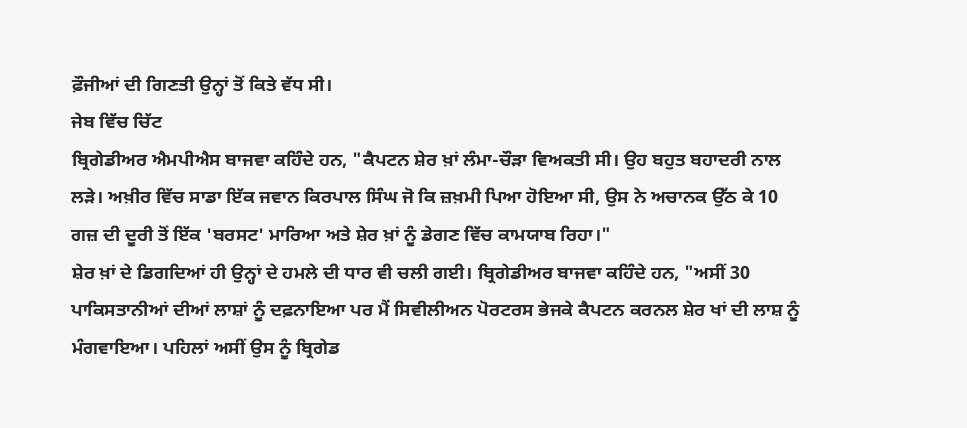ਫ਼ੌਜੀਆਂ ਦੀ ਗਿਣਤੀ ਉਨ੍ਹਾਂ ਤੋਂ ਕਿਤੇ ਵੱਧ ਸੀ।
ਜੇਬ ਵਿੱਚ ਚਿੱਟ
ਬ੍ਰਿਗੇਡੀਅਰ ਐਮਪੀਐਸ ਬਾਜਵਾ ਕਹਿੰਦੇ ਹਨ, "ਕੈਪਟਨ ਸ਼ੇਰ ਖ਼ਾਂ ਲੰਮਾ-ਚੌੜਾ ਵਿਅਕਤੀ ਸੀ। ਉਹ ਬਹੁਤ ਬਹਾਦਰੀ ਨਾਲ ਲੜੇ। ਅਖ਼ੀਰ ਵਿੱਚ ਸਾਡਾ ਇੱਕ ਜਵਾਨ ਕਿਰਪਾਲ ਸਿੰਘ ਜੋ ਕਿ ਜ਼ਖ਼ਮੀ ਪਿਆ ਹੋਇਆ ਸੀ, ਉਸ ਨੇ ਅਚਾਨਕ ਉੱਠ ਕੇ 10 ਗਜ਼ ਦੀ ਦੂਰੀ ਤੋਂ ਇੱਕ 'ਬਰਸਟ' ਮਾਰਿਆ ਅਤੇ ਸ਼ੇਰ ਖ਼ਾਂ ਨੂੰ ਡੇਗਣ ਵਿੱਚ ਕਾਮਯਾਬ ਰਿਹਾ।"
ਸ਼ੇਰ ਖ਼ਾਂ ਦੇ ਡਿਗਦਿਆਂ ਹੀ ਉਨ੍ਹਾਂ ਦੇ ਹਮਲੇ ਦੀ ਧਾਰ ਵੀ ਚਲੀ ਗਈ। ਬ੍ਰਿਗੇਡੀਅਰ ਬਾਜਵਾ ਕਹਿੰਦੇ ਹਨ, "ਅਸੀਂ 30 ਪਾਕਿਸਤਾਨੀਆਂ ਦੀਆਂ ਲਾਸ਼ਾਂ ਨੂੰ ਦਫ਼ਨਾਇਆ ਪਰ ਮੈਂ ਸਿਵੀਲੀਅਨ ਪੋਰਟਰਸ ਭੇਜਕੇ ਕੈਪਟਨ ਕਰਨਲ ਸ਼ੇਰ ਖਾਂ ਦੀ ਲਾਸ਼ ਨੂੰ ਮੰਗਵਾਇਆ। ਪਹਿਲਾਂ ਅਸੀਂ ਉਸ ਨੂੰ ਬ੍ਰਿਗੇਡ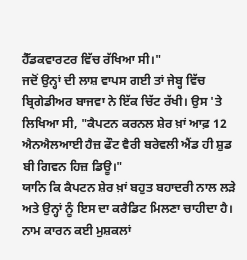ਹੈੱਡਕਵਾਰਟਰ ਵਿੱਚ ਰੱਖਿਆ ਸੀ।"
ਜਦੋਂ ਉਨ੍ਹਾਂ ਦੀ ਲਾਸ਼ ਵਾਪਸ ਗਈ ਤਾਂ ਜੇਬ੍ਹ ਵਿੱਚ ਬ੍ਰਿਗੇਡੀਅਰ ਬਾਜਵਾ ਨੇ ਇੱਕ ਚਿੱਟ ਰੱਖੀ। ਉਸ 'ਤੇ ਲਿਖਿਆ ਸੀ, "ਕੈਪਟਨ ਕਰਨਲ ਸ਼ੇਰ ਖ਼ਾਂ ਆਫ਼ 12 ਐਨਐਲਆਈ ਹੈਜ਼ ਫੌਟ ਵੈਰੀ ਬਰੇਵਲੀ ਐਂਡ ਹੀ ਸ਼ੁਡ ਬੀ ਗਿਵਨ ਹਿਜ਼ ਡਿਊ।"
ਯਾਨਿ ਕਿ ਕੈਪਟਨ ਸ਼ੇਰ ਖ਼ਾਂ ਬਹੁਤ ਬਹਾਦਰੀ ਨਾਲ ਲੜੇ ਅਤੇ ਉਨ੍ਹਾਂ ਨੂੰ ਇਸ ਦਾ ਕਰੈਡਿਟ ਮਿਲਣਾ ਚਾਹੀਦਾ ਹੈ।
ਨਾਮ ਕਾਰਨ ਕਈ ਮੁਸ਼ਕਲਾਂ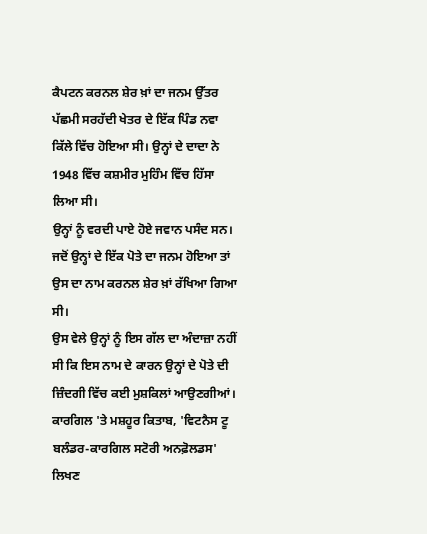ਕੈਪਟਨ ਕਰਨਲ ਸ਼ੇਰ ਖ਼ਾਂ ਦਾ ਜਨਮ ਉੱਤਰ ਪੱਛਮੀ ਸਰਹੱਦੀ ਖੇਤਰ ਦੇ ਇੱਕ ਪਿੰਡ ਨਵਾ ਕਿੱਲੇ ਵਿੱਚ ਹੋਇਆ ਸੀ। ਉਨ੍ਹਾਂ ਦੇ ਦਾਦਾ ਨੇ 1948 ਵਿੱਚ ਕਸ਼ਮੀਰ ਮੁਹਿੰਮ ਵਿੱਚ ਹਿੱਸਾ ਲਿਆ ਸੀ।
ਉਨ੍ਹਾਂ ਨੂੰ ਵਰਦੀ ਪਾਏ ਹੋਏ ਜਵਾਨ ਪਸੰਦ ਸਨ। ਜਦੋਂ ਉਨ੍ਹਾਂ ਦੇ ਇੱਕ ਪੋਤੇ ਦਾ ਜਨਮ ਹੋਇਆ ਤਾਂ ਉਸ ਦਾ ਨਾਮ ਕਰਨਲ ਸ਼ੇਰ ਖ਼ਾਂ ਰੱਖਿਆ ਗਿਆ ਸੀ।
ਉਸ ਵੇਲੇ ਉਨ੍ਹਾਂ ਨੂੰ ਇਸ ਗੱਲ ਦਾ ਅੰਦਾਜ਼ਾ ਨਹੀਂ ਸੀ ਕਿ ਇਸ ਨਾਮ ਦੇ ਕਾਰਨ ਉਨ੍ਹਾਂ ਦੇ ਪੋਤੇ ਦੀ ਜ਼ਿੰਦਗੀ ਵਿੱਚ ਕਈ ਮੁਸ਼ਕਿਲਾਂ ਆਉਣਗੀਆਂ।
ਕਾਰਗਿਲ 'ਤੇ ਮਸ਼ਹੂਰ ਕਿਤਾਬ, 'ਵਿਟਨੈਸ ਟੂ ਬਲੰਡਰ-ਕਾਰਗਿਲ ਸਟੋਰੀ ਅਨਫ਼ੋਲਡਸ' ਲਿਖਣ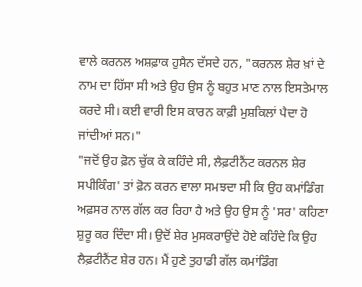ਵਾਲੇ ਕਰਨਲ ਅਸ਼ਫ਼ਾਕ ਹੁਸੈਨ ਦੱਸਦੇ ਹਨ, "ਕਰਨਲ ਸ਼ੇਰ ਖ਼ਾਂ ਦੇ ਨਾਮ ਦਾ ਹਿੱਸਾ ਸੀ ਅਤੇ ਉਹ ਉਸ ਨੂੰ ਬਹੁਤ ਮਾਣ ਨਾਲ ਇਸਤੇਮਾਲ ਕਰਦੇ ਸੀ। ਕਈ ਵਾਰੀ ਇਸ ਕਾਰਨ ਕਾਫ਼ੀ ਮੁਸ਼ਕਿਲਾਂ ਪੈਦਾ ਹੋ ਜਾਂਦੀਆਂ ਸਨ।"
"ਜਦੋਂ ਉਹ ਫ਼ੋਨ ਚੁੱਕ ਕੇ ਕਹਿੰਦੇ ਸੀ, ਲੈਫ਼ਟੀਨੈਂਟ ਕਰਨਲ ਸ਼ੇਰ ਸਪੀਕਿੰਗ' ਤਾਂ ਫ਼ੋਨ ਕਰਨ ਵਾਲਾ ਸਮਝਦਾ ਸੀ ਕਿ ਉਹ ਕਮਾਂਡਿੰਗ ਅਫ਼ਸਰ ਨਾਲ ਗੱਲ ਕਰ ਰਿਹਾ ਹੈ ਅਤੇ ਉਹ ਉਸ ਨੂੰ 'ਸਰ' ਕਹਿਣਾ ਸ਼ੁਰੂ ਕਰ ਦਿੰਦਾ ਸੀ। ਉਦੋਂ ਸ਼ੇਰ ਮੁਸਕਰਾਉਂਦੇ ਹੋਏ ਕਹਿੰਦੇ ਕਿ ਉਹ ਲੈਫ਼ਟੀਨੈਂਟ ਸ਼ੇਰ ਹਨ। ਮੈਂ ਹੁਣੇ ਤੁਹਾਡੀ ਗੱਲ ਕਮਾਂਡਿੰਗ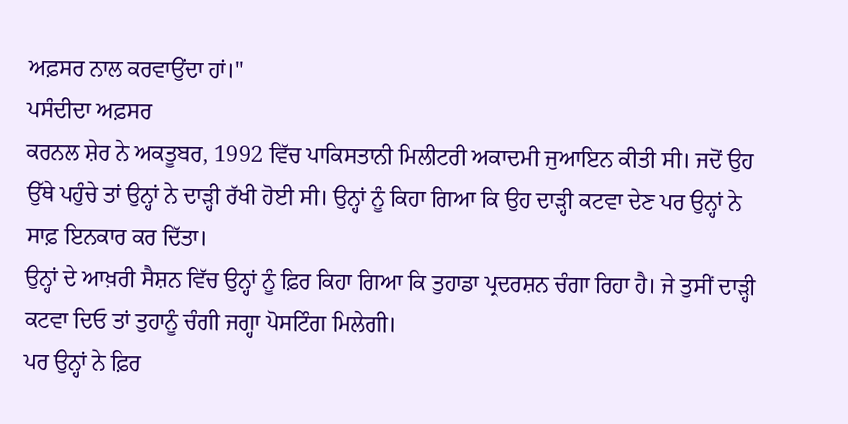ਅਫ਼ਸਰ ਨਾਲ ਕਰਵਾਉਂਦਾ ਹਾਂ।"
ਪਸੰਦੀਦਾ ਅਫ਼ਸਰ
ਕਰਨਲ ਸ਼ੇਰ ਨੇ ਅਕਤੂਬਰ, 1992 ਵਿੱਚ ਪਾਕਿਸਤਾਨੀ ਮਿਲੀਟਰੀ ਅਕਾਦਮੀ ਜੁਆਇਨ ਕੀਤੀ ਸੀ। ਜਦੋਂ ਉਹ ਉੱਥੇ ਪਹੁੰਚੇ ਤਾਂ ਉਨ੍ਹਾਂ ਨੇ ਦਾੜ੍ਹੀ ਰੱਖੀ ਹੋਈ ਸੀ। ਉਨ੍ਹਾਂ ਨੂੰ ਕਿਹਾ ਗਿਆ ਕਿ ਉਹ ਦਾੜ੍ਹੀ ਕਟਵਾ ਦੇਣ ਪਰ ਉਨ੍ਹਾਂ ਨੇ ਸਾਫ਼ ਇਨਕਾਰ ਕਰ ਦਿੱਤਾ।
ਉਨ੍ਹਾਂ ਦੇ ਆਖ਼ਰੀ ਸੈਸ਼ਨ ਵਿੱਚ ਉਨ੍ਹਾਂ ਨੂੰ ਫ਼ਿਰ ਕਿਹਾ ਗਿਆ ਕਿ ਤੁਹਾਡਾ ਪ੍ਰਦਰਸ਼ਨ ਚੰਗਾ ਰਿਹਾ ਹੈ। ਜੇ ਤੁਸੀਂ ਦਾੜ੍ਹੀ ਕਟਵਾ ਦਿਓ ਤਾਂ ਤੁਹਾਨੂੰ ਚੰਗੀ ਜਗ੍ਹਾ ਪੋਸਟਿੰਗ ਮਿਲੇਗੀ।
ਪਰ ਉਨ੍ਹਾਂ ਨੇ ਫ਼ਿਰ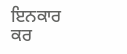ਇਨਕਾਰ ਕਰ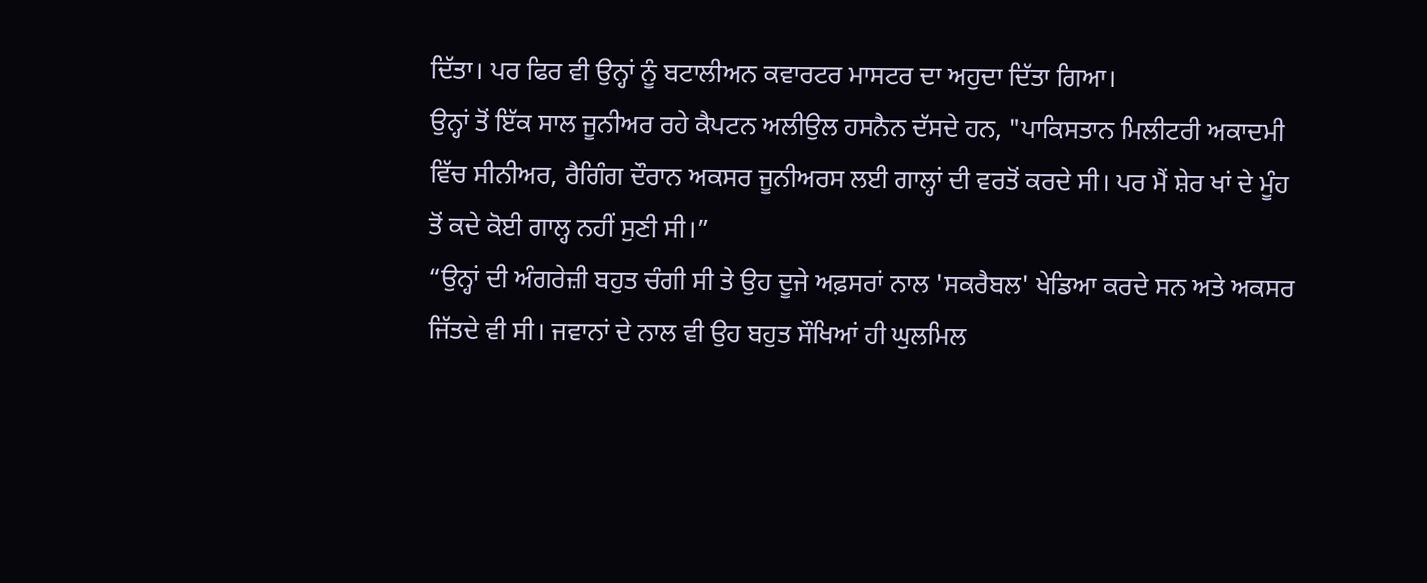ਦਿੱਤਾ। ਪਰ ਫਿਰ ਵੀ ਉਨ੍ਹਾਂ ਨੂੰ ਬਟਾਲੀਅਨ ਕਵਾਰਟਰ ਮਾਸਟਰ ਦਾ ਅਹੁਦਾ ਦਿੱਤਾ ਗਿਆ।
ਉਨ੍ਹਾਂ ਤੋਂ ਇੱਕ ਸਾਲ ਜੂਨੀਅਰ ਰਹੇ ਕੈਪਟਨ ਅਲੀਉਲ ਹਸਨੈਨ ਦੱਸਦੇ ਹਨ, "ਪਾਕਿਸਤਾਨ ਮਿਲੀਟਰੀ ਅਕਾਦਮੀ ਵਿੱਚ ਸੀਨੀਅਰ, ਰੈਗਿੰਗ ਦੌਰਾਨ ਅਕਸਰ ਜੂਨੀਅਰਸ ਲਈ ਗਾਲ੍ਹਾਂ ਦੀ ਵਰਤੋਂ ਕਰਦੇ ਸੀ। ਪਰ ਮੈਂ ਸ਼ੇਰ ਖਾਂ ਦੇ ਮੂੰਹ ਤੋਂ ਕਦੇ ਕੋਈ ਗਾਲ੍ਹ ਨਹੀਂ ਸੁਣੀ ਸੀ।”
“ਉਨ੍ਹਾਂ ਦੀ ਅੰਗਰੇਜ਼ੀ ਬਹੁਤ ਚੰਗੀ ਸੀ ਤੇ ਉਹ ਦੂਜੇ ਅਫ਼ਸਰਾਂ ਨਾਲ 'ਸਕਰੈਬਲ' ਖੇਡਿਆ ਕਰਦੇ ਸਨ ਅਤੇ ਅਕਸਰ ਜਿੱਤਦੇ ਵੀ ਸੀ। ਜਵਾਨਾਂ ਦੇ ਨਾਲ ਵੀ ਉਹ ਬਹੁਤ ਸੌਖਿਆਂ ਹੀ ਘੁਲਮਿਲ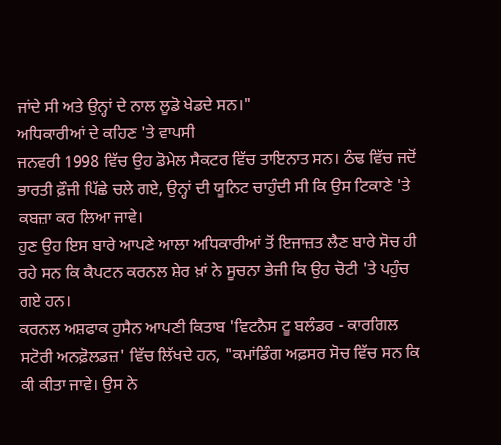ਜਾਂਦੇ ਸੀ ਅਤੇ ਉਨ੍ਹਾਂ ਦੇ ਨਾਲ ਲੂਡੋ ਖੇਡਦੇ ਸਨ।"
ਅਧਿਕਾਰੀਆਂ ਦੇ ਕਹਿਣ 'ਤੇ ਵਾਪਸੀ
ਜਨਵਰੀ 1998 ਵਿੱਚ ਉਹ ਡੋਮੇਲ ਸੈਕਟਰ ਵਿੱਚ ਤਾਇਨਾਤ ਸਨ। ਠੰਢ ਵਿੱਚ ਜਦੋਂ ਭਾਰਤੀ ਫ਼ੌਜੀ ਪਿੱਛੇ ਚਲੇ ਗਏ, ਉਨ੍ਹਾਂ ਦੀ ਯੂਨਿਟ ਚਾਹੁੰਦੀ ਸੀ ਕਿ ਉਸ ਟਿਕਾਣੇ 'ਤੇ ਕਬਜ਼ਾ ਕਰ ਲਿਆ ਜਾਵੇ।
ਹੁਣ ਉਹ ਇਸ ਬਾਰੇ ਆਪਣੇ ਆਲਾ ਅਧਿਕਾਰੀਆਂ ਤੋਂ ਇਜਾਜ਼ਤ ਲੈਣ ਬਾਰੇ ਸੋਚ ਹੀ ਰਹੇ ਸਨ ਕਿ ਕੈਪਟਨ ਕਰਨਲ ਸ਼ੇਰ ਖ਼ਾਂ ਨੇ ਸੂਚਨਾ ਭੇਜੀ ਕਿ ਉਹ ਚੋਟੀ 'ਤੇ ਪਹੁੰਚ ਗਏ ਹਨ।
ਕਰਨਲ ਅਸ਼ਫਾਕ ਹੁਸੈਨ ਆਪਣੀ ਕਿਤਾਬ 'ਵਿਟਨੈਸ ਟੂ ਬਲੰਡਰ - ਕਾਰਗਿਲ ਸਟੋਰੀ ਅਨਫ਼ੋਲਡਜ਼' ਵਿੱਚ ਲਿੱਖਦੇ ਹਨ, "ਕਮਾਂਡਿੰਗ ਅਫ਼ਸਰ ਸੋਚ ਵਿੱਚ ਸਨ ਕਿ ਕੀ ਕੀਤਾ ਜਾਵੇ। ਉਸ ਨੇ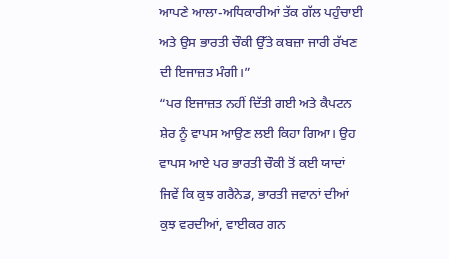ਆਪਣੇ ਆਲਾ-ਅਧਿਕਾਰੀਆਂ ਤੱਕ ਗੱਲ ਪਹੁੰਚਾਈ ਅਤੇ ਉਸ ਭਾਰਤੀ ਚੌਕੀ ਉੱਤੇ ਕਬਜ਼ਾ ਜਾਰੀ ਰੱਖਣ ਦੀ ਇਜਾਜ਼ਤ ਮੰਗੀ।”
“ਪਰ ਇਜਾਜ਼ਤ ਨਹੀਂ ਦਿੱਤੀ ਗਈ ਅਤੇ ਕੈਪਟਨ ਸ਼ੇਰ ਨੂੰ ਵਾਪਸ ਆਉਣ ਲਈ ਕਿਹਾ ਗਿਆ। ਉਹ ਵਾਪਸ ਆਏ ਪਰ ਭਾਰਤੀ ਚੌਕੀ ਤੋਂ ਕਈ ਯਾਦਾਂ ਜਿਵੇਂ ਕਿ ਕੁਝ ਗਰੈਨੇਡ, ਭਾਰਤੀ ਜਵਾਨਾਂ ਦੀਆਂ ਕੁਝ ਵਰਦੀਆਂ, ਵਾਈਕਰ ਗਨ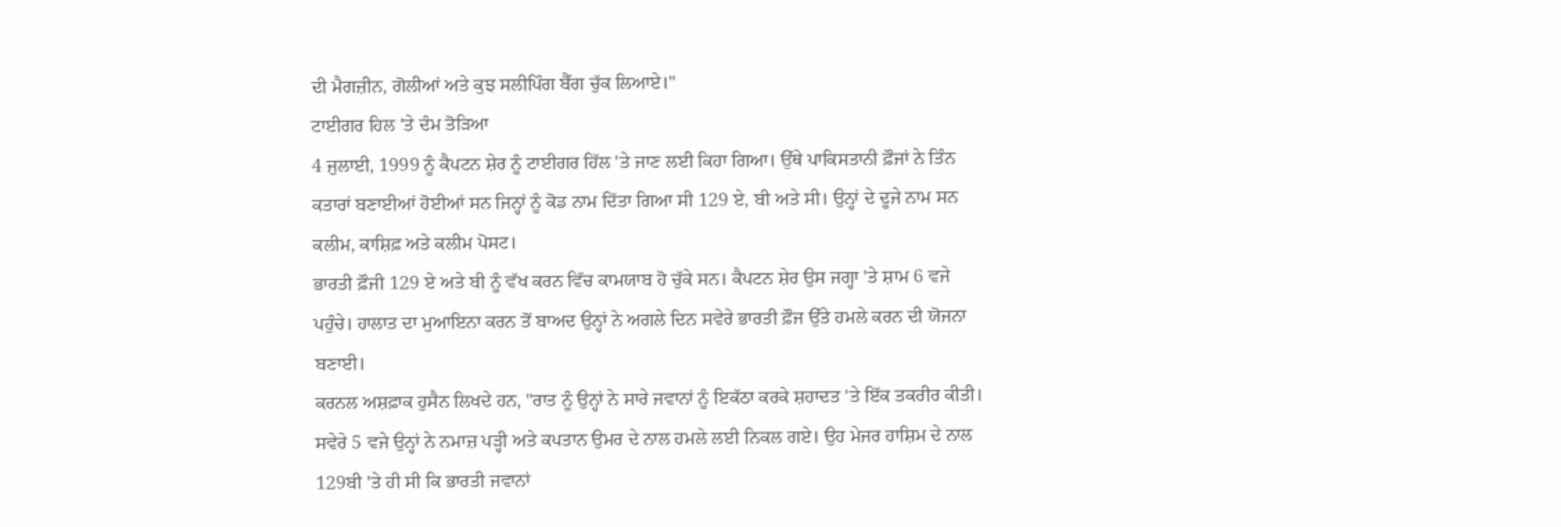ਦੀ ਮੈਗਜ਼ੀਨ, ਗੋਲੀਆਂ ਅਤੇ ਕੁਝ ਸਲੀਪਿੰਗ ਬੈੱਗ ਚੁੱਕ ਲਿਆਏ।"
ਟਾਈਗਰ ਹਿਲ 'ਤੇ ਦੰਮ ਤੋੜਿਆ
4 ਜੁਲਾਈ, 1999 ਨੂੰ ਕੈਪਟਨ ਸ਼ੇਰ ਨੂੰ ਟਾਈਗਰ ਹਿੱਲ 'ਤੇ ਜਾਣ ਲਈ ਕਿਹਾ ਗਿਆ। ਉੱਥੇ ਪਾਕਿਸਤਾਨੀ ਫ਼ੌਜਾਂ ਨੇ ਤਿੰਨ ਕਤਾਰਾਂ ਬਣਾਈਆਂ ਹੋਈਆਂ ਸਨ ਜਿਨ੍ਹਾਂ ਨੂੰ ਕੋਡ ਨਾਮ ਦਿੱਤਾ ਗਿਆ ਸੀ 129 ਏ, ਬੀ ਅਤੇ ਸੀ। ਉਨ੍ਹਾਂ ਦੇ ਦੂਜੇ ਨਾਮ ਸਨ ਕਲੀਮ, ਕਾਸ਼ਿਫ਼ ਅਤੇ ਕਲੀਮ ਪੋਸਟ।
ਭਾਰਤੀ ਫ਼ੌਜੀ 129 ਏ ਅਤੇ ਬੀ ਨੂੰ ਵੱਖ ਕਰਨ ਵਿੱਚ ਕਾਮਯਾਬ ਹੋ ਚੁੱਕੇ ਸਨ। ਕੈਪਟਨ ਸ਼ੇਰ ਉਸ ਜਗ੍ਹਾ 'ਤੇ ਸ਼ਾਮ 6 ਵਜੇ ਪਹੁੰਚੇ। ਹਾਲਾਤ ਦਾ ਮੁਆਇਨਾ ਕਰਨ ਤੋਂ ਬਾਅਦ ਉਨ੍ਹਾਂ ਨੇ ਅਗਲੇ ਦਿਨ ਸਵੇਰੇ ਭਾਰਤੀ ਫ਼ੌਜ ਉੱਤੇ ਹਮਲੇ ਕਰਨ ਦੀ ਯੋਜਨਾ ਬਣਾਈ।
ਕਰਨਲ ਅਸ਼ਫ਼ਾਕ ਹੁਸੈਨ ਲਿਖਦੇ ਹਨ, "ਰਾਤ ਨੂੰ ਉਨ੍ਹਾਂ ਨੇ ਸਾਰੇ ਜਵਾਨਾਂ ਨੂੰ ਇਕੱਠਾ ਕਰਕੇ ਸ਼ਹਾਦਤ 'ਤੇ ਇੱਕ ਤਕਰੀਰ ਕੀਤੀ। ਸਵੇਰੇ 5 ਵਜੇ ਉਨ੍ਹਾਂ ਨੇ ਨਮਾਜ਼ ਪੜ੍ਹੀ ਅਤੇ ਕਪਤਾਨ ਉਮਰ ਦੇ ਨਾਲ ਹਮਲੇ ਲਈ ਨਿਕਲ ਗਏ। ਉਹ ਮੇਜਰ ਹਾਸ਼ਿਮ ਦੇ ਨਾਲ 129ਬੀ 'ਤੇ ਹੀ ਸੀ ਕਿ ਭਾਰਤੀ ਜਵਾਨਾਂ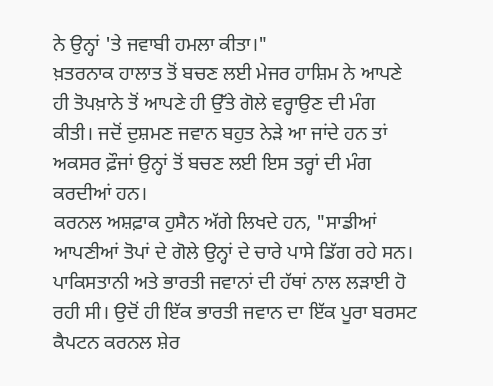ਨੇ ਉਨ੍ਹਾਂ 'ਤੇ ਜਵਾਬੀ ਹਮਲਾ ਕੀਤਾ।"
ਖ਼ਤਰਨਾਕ ਹਾਲਾਤ ਤੋਂ ਬਚਣ ਲਈ ਮੇਜਰ ਹਾਸ਼ਿਮ ਨੇ ਆਪਣੇ ਹੀ ਤੋਪਖ਼ਾਨੇ ਤੋਂ ਆਪਣੇ ਹੀ ਉੱਤੇ ਗੋਲੇ ਵਰ੍ਹਾਉਣ ਦੀ ਮੰਗ ਕੀਤੀ। ਜਦੋਂ ਦੁਸ਼ਮਣ ਜਵਾਨ ਬਹੁਤ ਨੇੜੇ ਆ ਜਾਂਦੇ ਹਨ ਤਾਂ ਅਕਸਰ ਫ਼ੌਜਾਂ ਉਨ੍ਹਾਂ ਤੋਂ ਬਚਣ ਲਈ ਇਸ ਤਰ੍ਹਾਂ ਦੀ ਮੰਗ ਕਰਦੀਆਂ ਹਨ।
ਕਰਨਲ ਅਸ਼ਫ਼ਾਕ ਹੁਸੈਨ ਅੱਗੇ ਲਿਖਦੇ ਹਨ, "ਸਾਡੀਆਂ ਆਪਣੀਆਂ ਤੋਪਾਂ ਦੇ ਗੋਲੇ ਉਨ੍ਹਾਂ ਦੇ ਚਾਰੇ ਪਾਸੇ ਡਿੱਗ ਰਹੇ ਸਨ। ਪਾਕਿਸਤਾਨੀ ਅਤੇ ਭਾਰਤੀ ਜਵਾਨਾਂ ਦੀ ਹੱਥਾਂ ਨਾਲ ਲੜਾਈ ਹੋ ਰਹੀ ਸੀ। ਉਦੋਂ ਹੀ ਇੱਕ ਭਾਰਤੀ ਜਵਾਨ ਦਾ ਇੱਕ ਪੂਰਾ ਬਰਸਟ ਕੈਪਟਨ ਕਰਨਲ ਸ਼ੇਰ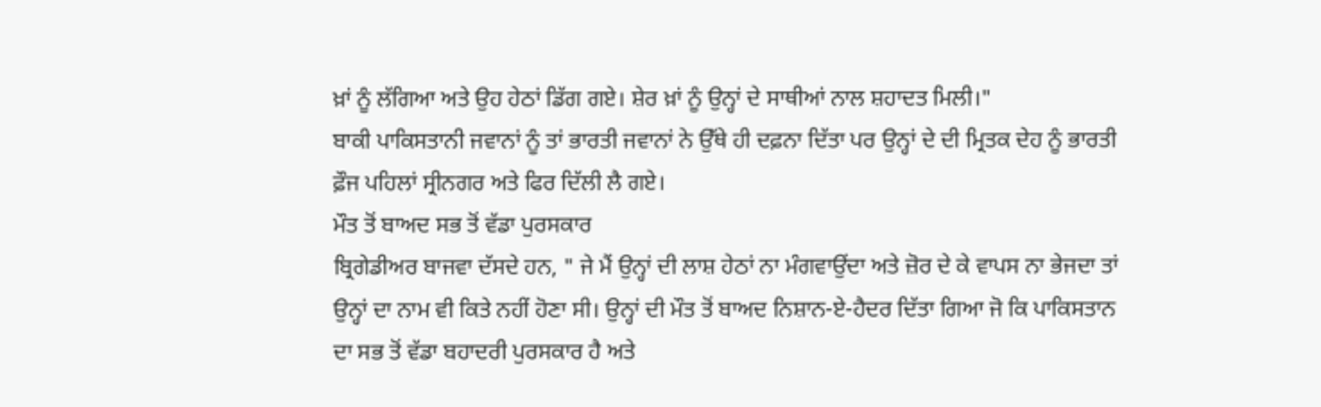ਖ਼ਾਂ ਨੂੰ ਲੱਗਿਆ ਅਤੇ ਉਹ ਹੇਠਾਂ ਡਿੱਗ ਗਏ। ਸ਼ੇਰ ਖ਼ਾਂ ਨੂੰ ਉਨ੍ਹਾਂ ਦੇ ਸਾਥੀਆਂ ਨਾਲ ਸ਼ਹਾਦਤ ਮਿਲੀ।"
ਬਾਕੀ ਪਾਕਿਸਤਾਨੀ ਜਵਾਨਾਂ ਨੂੰ ਤਾਂ ਭਾਰਤੀ ਜਵਾਨਾਂ ਨੇ ਉੱਥੇ ਹੀ ਦਫ਼ਨਾ ਦਿੱਤਾ ਪਰ ਉਨ੍ਹਾਂ ਦੇ ਦੀ ਮ੍ਰਿਤਕ ਦੇਹ ਨੂੰ ਭਾਰਤੀ ਫ਼ੌਜ ਪਹਿਲਾਂ ਸ੍ਰੀਨਗਰ ਅਤੇ ਫਿਰ ਦਿੱਲੀ ਲੈ ਗਏ।
ਮੌਤ ਤੋਂ ਬਾਅਦ ਸਭ ਤੋਂ ਵੱਡਾ ਪੁਰਸਕਾਰ
ਬ੍ਰਿਗੇਡੀਅਰ ਬਾਜਵਾ ਦੱਸਦੇ ਹਨ, " ਜੇ ਮੈਂ ਉਨ੍ਹਾਂ ਦੀ ਲਾਸ਼ ਹੇਠਾਂ ਨਾ ਮੰਗਵਾਉਂਦਾ ਅਤੇ ਜ਼ੋਰ ਦੇ ਕੇ ਵਾਪਸ ਨਾ ਭੇਜਦਾ ਤਾਂ ਉਨ੍ਹਾਂ ਦਾ ਨਾਮ ਵੀ ਕਿਤੇ ਨਹੀਂ ਹੋਣਾ ਸੀ। ਉਨ੍ਹਾਂ ਦੀ ਮੌਤ ਤੋਂ ਬਾਅਦ ਨਿਸ਼ਾਨ-ਏ-ਹੈਦਰ ਦਿੱਤਾ ਗਿਆ ਜੋ ਕਿ ਪਾਕਿਸਤਾਨ ਦਾ ਸਭ ਤੋਂ ਵੱਡਾ ਬਹਾਦਰੀ ਪੁਰਸਕਾਰ ਹੈ ਅਤੇ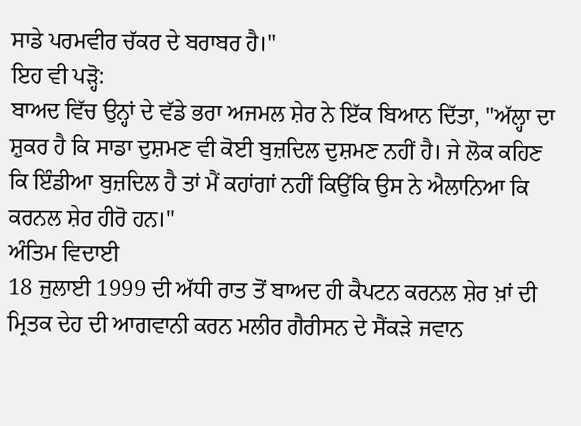ਸਾਡੇ ਪਰਮਵੀਰ ਚੱਕਰ ਦੇ ਬਰਾਬਰ ਹੈ।"
ਇਹ ਵੀ ਪੜ੍ਹੋ:
ਬਾਅਦ ਵਿੱਚ ਉਨ੍ਹਾਂ ਦੇ ਵੱਡੇ ਭਰਾ ਅਜਮਲ ਸ਼ੇਰ ਨੇ ਇੱਕ ਬਿਆਨ ਦਿੱਤਾ, "ਅੱਲ੍ਹਾ ਦਾ ਸ਼ੁਕਰ ਹੈ ਕਿ ਸਾਡਾ ਦੁਸ਼ਮਣ ਵੀ ਕੋਈ ਬੁਜ਼ਦਿਲ ਦੁਸ਼ਮਣ ਨਹੀਂ ਹੈ। ਜੇ ਲੋਕ ਕਹਿਣ ਕਿ ਇੰਡੀਆ ਬੁਜ਼ਦਿਲ ਹੈ ਤਾਂ ਮੈਂ ਕਹਾਂਗਾਂ ਨਹੀਂ ਕਿਉਂਕਿ ਉਸ ਨੇ ਐਲਾਨਿਆ ਕਿ ਕਰਨਲ ਸ਼ੇਰ ਹੀਰੋ ਹਨ।"
ਅੰਤਿਮ ਵਿਦਾਈ
18 ਜੁਲਾਈ 1999 ਦੀ ਅੱਧੀ ਰਾਤ ਤੋਂ ਬਾਅਦ ਹੀ ਕੈਪਟਨ ਕਰਨਲ ਸ਼ੇਰ ਖ਼ਾਂ ਦੀ ਮ੍ਰਿਤਕ ਦੇਹ ਦੀ ਆਗਵਾਨੀ ਕਰਨ ਮਲੀਰ ਗੈਰੀਸਨ ਦੇ ਸੈਂਕੜੇ ਜਵਾਨ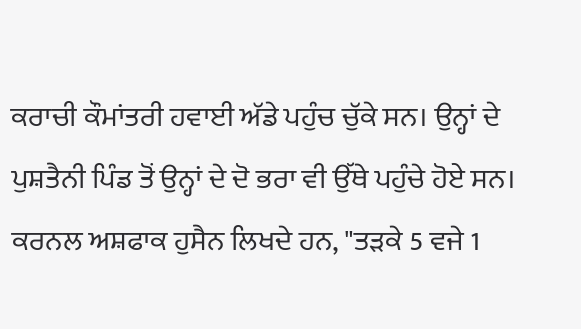ਕਰਾਚੀ ਕੌਮਾਂਤਰੀ ਹਵਾਈ ਅੱਡੇ ਪਹੁੰਚ ਚੁੱਕੇ ਸਨ। ਉਨ੍ਹਾਂ ਦੇ ਪੁਸ਼ਤੈਨੀ ਪਿੰਡ ਤੋਂ ਉਨ੍ਹਾਂ ਦੇ ਦੋ ਭਰਾ ਵੀ ਉੱਥੇ ਪਹੁੰਚੇ ਹੋਏ ਸਨ।
ਕਰਨਲ ਅਸ਼ਫਾਕ ਹੁਸੈਨ ਲਿਖਦੇ ਹਨ, "ਤੜਕੇ 5 ਵਜੇ 1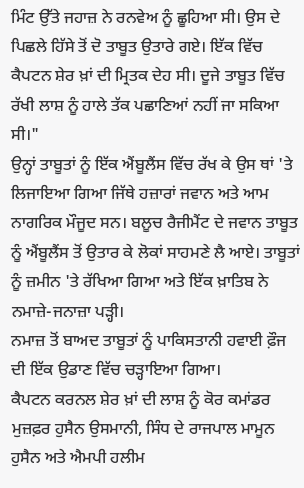ਮਿੰਟ ਉੱਤੇ ਜਹਾਜ਼ ਨੇ ਰਨਵੇਅ ਨੂੰ ਛੂਹਿਆ ਸੀ। ਉਸ ਦੇ ਪਿਛਲੇ ਹਿੱਸੇ ਤੋਂ ਦੋ ਤਾਬੂਤ ਉਤਾਰੇ ਗਏ। ਇੱਕ ਵਿੱਚ ਕੈਪਟਨ ਸ਼ੇਰ ਖ਼ਾਂ ਦੀ ਮ੍ਰਿਤਕ ਦੇਹ ਸੀ। ਦੂਜੇ ਤਾਬੂਤ ਵਿੱਚ ਰੱਖੀ ਲਾਸ਼ ਨੂੰ ਹਾਲੇ ਤੱਕ ਪਛਾਣਿਆਂ ਨਹੀਂ ਜਾ ਸਕਿਆ ਸੀ।"
ਉਨ੍ਹਾਂ ਤਾਬੂਤਾਂ ਨੂੰ ਇੱਕ ਐਂਬੂਲੈਂਸ ਵਿੱਚ ਰੱਖ ਕੇ ਉਸ ਥਾਂ 'ਤੇ ਲਿਜਾਇਆ ਗਿਆ ਜਿੱਥੇ ਹਜ਼ਾਰਾਂ ਜਵਾਨ ਅਤੇ ਆਮ ਨਾਗਰਿਕ ਮੌਜੂਦ ਸਨ। ਬਲੂਚ ਰੈਜੀਮੈਂਟ ਦੇ ਜਵਾਨ ਤਾਬੂਤ ਨੂੰ ਐਂਬੂਲੈਂਸ ਤੋਂ ਉਤਾਰ ਕੇ ਲੋਕਾਂ ਸਾਹਮਣੇ ਲੈ ਆਏ। ਤਾਬੂਤਾਂ ਨੂੰ ਜ਼ਮੀਨ 'ਤੇ ਰੱਖਿਆ ਗਿਆ ਅਤੇ ਇੱਕ ਖ਼ਾਤਿਬ ਨੇ ਨਮਾਜ਼ੇ-ਜਨਾਜ਼ਾ ਪੜ੍ਹੀ।
ਨਮਾਜ਼ ਤੋਂ ਬਾਅਦ ਤਾਬੂਤਾਂ ਨੂੰ ਪਾਕਿਸਤਾਨੀ ਹਵਾਈ ਫ਼ੌਜ ਦੀ ਇੱਕ ਉਡਾਣ ਵਿੱਚ ਚੜ੍ਹਾਇਆ ਗਿਆ।
ਕੈਪਟਨ ਕਰਨਲ ਸ਼ੇਰ ਖ਼ਾਂ ਦੀ ਲਾਸ਼ ਨੂੰ ਕੋਰ ਕਮਾਂਡਰ ਮੁਜ਼ਫ਼ਰ ਹੁਸੈਨ ਉਸਮਾਨੀ, ਸਿੰਧ ਦੇ ਰਾਜਪਾਲ ਮਾਮੂਨ ਹੁਸੈਨ ਅਤੇ ਐਮਪੀ ਹਲੀਮ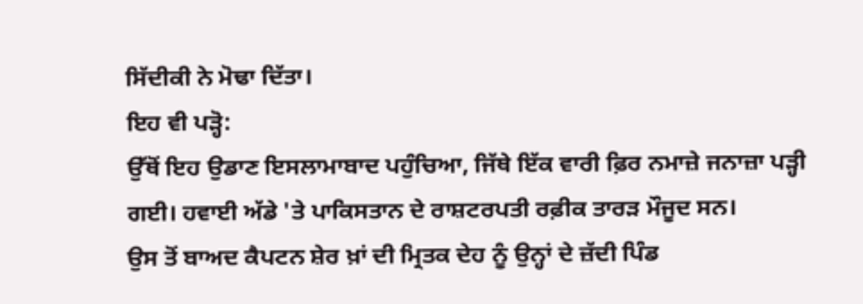ਸਿੱਦੀਕੀ ਨੇ ਮੋਢਾ ਦਿੱਤਾ।
ਇਹ ਵੀ ਪੜ੍ਹੋ:
ਉੱਥੋਂ ਇਹ ਉਡਾਣ ਇਸਲਾਮਾਬਾਦ ਪਹੁੰਚਿਆ, ਜਿੱਥੇ ਇੱਕ ਵਾਰੀ ਫ਼ਿਰ ਨਮਾਜ਼ੇ ਜਨਾਜ਼ਾ ਪੜ੍ਹੀ ਗਈ। ਹਵਾਈ ਅੱਡੇ 'ਤੇ ਪਾਕਿਸਤਾਨ ਦੇ ਰਾਸ਼ਟਰਪਤੀ ਰਫ਼ੀਕ ਤਾਰੜ ਮੌਜੂਦ ਸਨ।
ਉਸ ਤੋਂ ਬਾਅਦ ਕੈਪਟਨ ਸ਼ੇਰ ਖ਼ਾਂ ਦੀ ਮ੍ਰਿਤਕ ਦੇਹ ਨੂੰ ਉਨ੍ਹਾਂ ਦੇ ਜ਼ੱਦੀ ਪਿੰਡ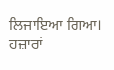ਲਿਜਾਇਆ ਗਿਆ। ਹਜ਼ਾਰਾਂ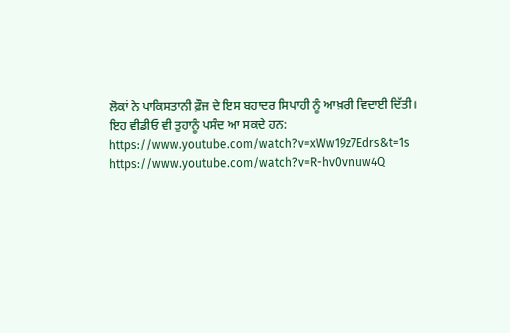ਲੋਕਾਂ ਨੇ ਪਾਕਿਸਤਾਨੀ ਫ਼ੌਜ ਦੇ ਇਸ ਬਹਾਦਰ ਸਿਪਾਹੀ ਨੂੰ ਆਖ਼ਰੀ ਵਿਦਾਈ ਦਿੱਤੀ।
ਇਹ ਵੀਡੀਓ ਵੀ ਤੁਹਾਨੂੰ ਪਸੰਦ ਆ ਸਕਦੇ ਹਨ:
https://www.youtube.com/watch?v=xWw19z7Edrs&t=1s
https://www.youtube.com/watch?v=R-hv0vnuw4Q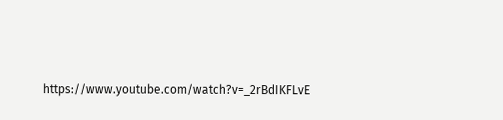https://www.youtube.com/watch?v=_2rBdIKFLvE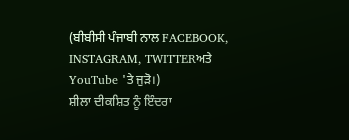(ਬੀਬੀਸੀ ਪੰਜਾਬੀ ਨਾਲ FACEBOOK, INSTAGRAM, TWITTERਅਤੇ YouTube 'ਤੇ ਜੁੜੋ।)
ਸ਼ੀਲਾ ਦੀਕਸ਼ਿਤ ਨੂੰ ਇੰਦਰਾ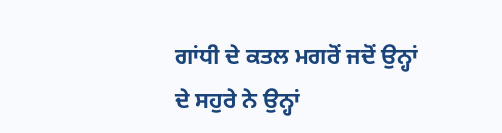ਗਾਂਧੀ ਦੇ ਕਤਲ ਮਗਰੋਂ ਜਦੋਂ ਉਨ੍ਹਾਂ ਦੇ ਸਹੁਰੇ ਨੇ ਉਨ੍ਹਾਂ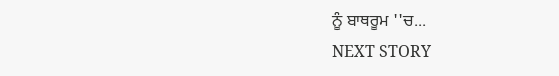ਨੂੰ ਬਾਥਰੂਮ ''ਚ...
NEXT STORY